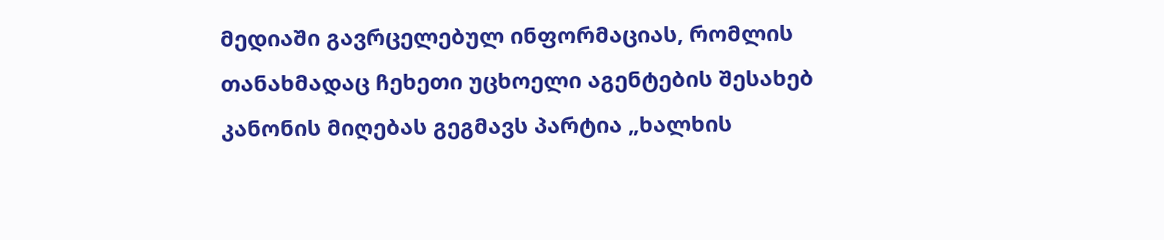მედიაში გავრცელებულ ინფორმაციას, რომლის თანახმადაც ჩეხეთი უცხოელი აგენტების შესახებ კანონის მიღებას გეგმავს პარტია „ხალხის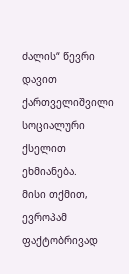ძალის“ წევრი დავით ქართველიშვილი სოციალური ქსელით ეხმიანება.
მისი თქმით, ევროპამ ფაქტობრივად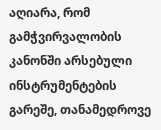აღიარა, რომ გამჭვირვალობის კანონში არსებული ინსტრუმენტების გარეშე, თანამედროვე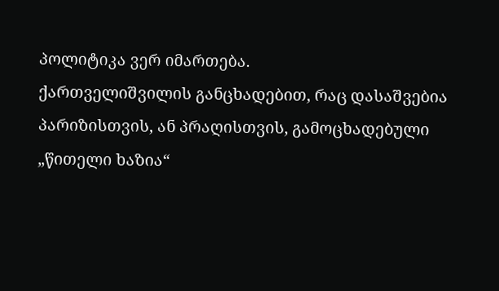პოლიტიკა ვერ იმართება.
ქართველიშვილის განცხადებით, რაც დასაშვებია პარიზისთვის, ან პრაღისთვის, გამოცხადებული „წითელი ხაზია“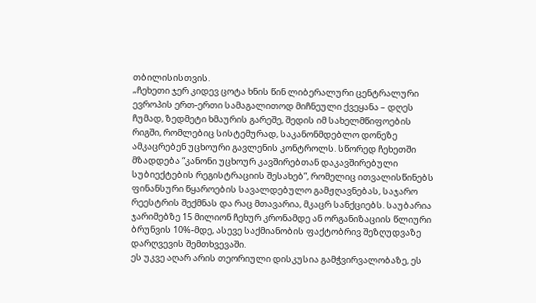თბილისისთვის.
„ჩეხეთი ჯერ კიდევ ცოტა ხნის წინ ლიბერალური ცენტრალური ევროპის ერთ-ერთი სამაგალითოდ მიჩნეული ქვეყანა – დღეს ჩუმად, ზედმეტი ხმაურის გარეშე, შედის იმ სახელმწიფოების რიგში, რომლებიც სისტემურად, საკანონმდებლო დონეზე ამკაცრებენ უცხოური გავლენის კონტროლს. სწორედ ჩეხეთში მზადდება “კანონი უცხოურ კავშირებთან დაკავშირებული სუბიექტების რეგისტრაციის შესახებ”, რომელიც ითვალისწინებს ფინანსური წყაროების სავალდებულო გამჟღავნებას, საჯარო რეესტრის შექმნას და რაც მთავარია, მკაცრ სანქციებს. საუბარია ჯარიმებზე 15 მილიონ ჩეხურ კრონამდე ან ორგანიზაციის წლიური ბრუნვის 10%-მდე, ასევე საქმიანობის ფაქტობრივ შეზღუდვაზე დარღვევის შემთხვევაში.
ეს უკვე აღარ არის თეორიული დისკუსია გამჭვირვალობაზე, ეს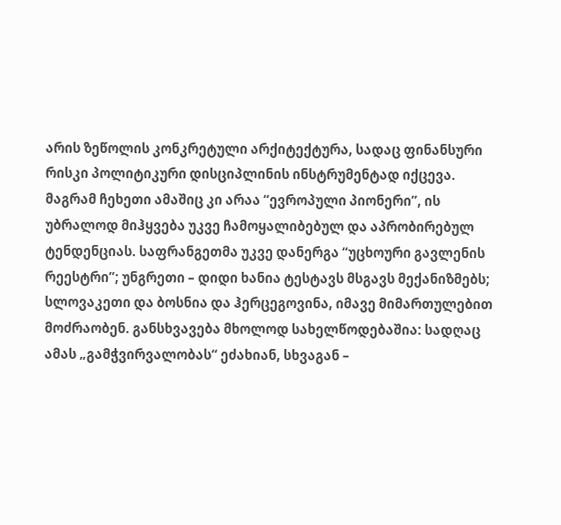არის ზეწოლის კონკრეტული არქიტექტურა, სადაც ფინანსური რისკი პოლიტიკური დისციპლინის ინსტრუმენტად იქცევა.
მაგრამ ჩეხეთი ამაშიც კი არაა “ევროპული პიონერი”, ის უბრალოდ მიჰყვება უკვე ჩამოყალიბებულ და აპრობირებულ ტენდენციას. საფრანგეთმა უკვე დანერგა “უცხოური გავლენის რეესტრი”; უნგრეთი – დიდი ხანია ტესტავს მსგავს მექანიზმებს; სლოვაკეთი და ბოსნია და ჰერცეგოვინა, იმავე მიმართულებით მოძრაობენ. განსხვავება მხოლოდ სახელწოდებაშია: სადღაც ამას „გამჭვირვალობას“ ეძახიან, სხვაგან –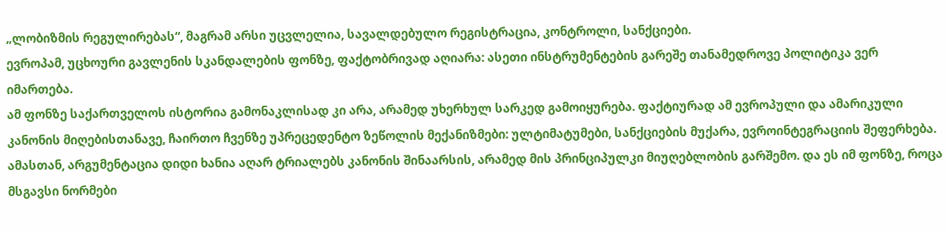„ლობიზმის რეგულირებას“, მაგრამ არსი უცვლელია, სავალდებულო რეგისტრაცია, კონტროლი, სანქციები.
ევროპამ, უცხოური გავლენის სკანდალების ფონზე, ფაქტობრივად აღიარა: ასეთი ინსტრუმენტების გარეშე თანამედროვე პოლიტიკა ვერ იმართება.
ამ ფონზე საქართველოს ისტორია გამონაკლისად კი არა, არამედ უხერხულ სარკედ გამოიყურება. ფაქტიურად ამ ევროპული და ამარიკული კანონის მიღებისთანავე, ჩაირთო ჩვენზე უპრეცედენტო ზეწოლის მექანიზმები: ულტიმატუმები, სანქციების მუქარა, ევროინტეგრაციის შეფერხება. ამასთან, არგუმენტაცია დიდი ხანია აღარ ტრიალებს კანონის შინაარსის, არამედ მის პრინციპულკი მიუღებლობის გარშემო. და ეს იმ ფონზე, როცა მსგავსი ნორმები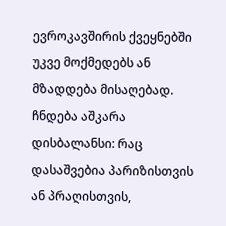ევროკავშირის ქვეყნებში უკვე მოქმედებს ან მზადდება მისაღებად.
ჩნდება აშკარა დისბალანსი: რაც დასაშვებია პარიზისთვის ან პრაღისთვის,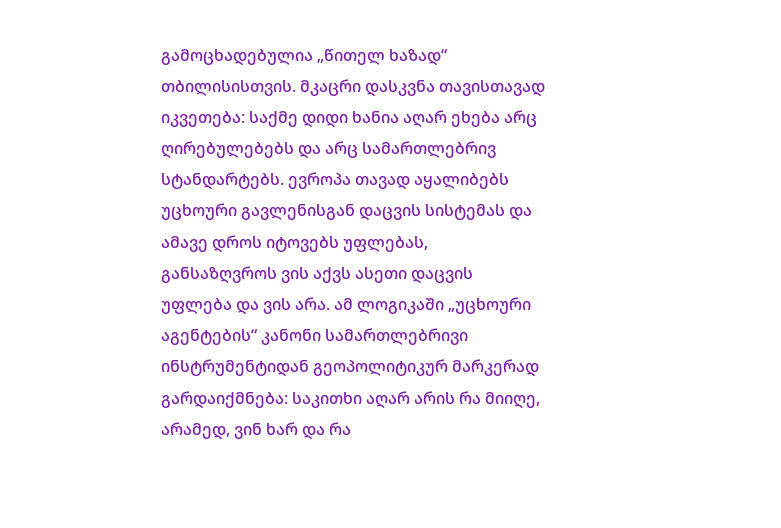გამოცხადებულია „წითელ ხაზად“ თბილისისთვის. მკაცრი დასკვნა თავისთავად იკვეთება: საქმე დიდი ხანია აღარ ეხება არც ღირებულებებს და არც სამართლებრივ სტანდარტებს. ევროპა თავად აყალიბებს უცხოური გავლენისგან დაცვის სისტემას და ამავე დროს იტოვებს უფლებას, განსაზღვროს ვის აქვს ასეთი დაცვის უფლება და ვის არა. ამ ლოგიკაში „უცხოური აგენტების“ კანონი სამართლებრივი ინსტრუმენტიდან გეოპოლიტიკურ მარკერად გარდაიქმნება: საკითხი აღარ არის რა მიიღე, არამედ, ვინ ხარ და რა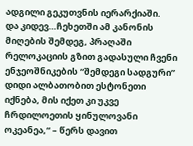ადგილი გეკუთვნის იერარქიაში.
და კიდევ…ჩეხეთში ამ კანონის მიღების შემდეგ, პრაღაში რელოკაციის გზით გადასული ჩვენი ენჯეოშნიკების “შემდეგი სადგური” დიდი ალბათობით ესტონეთი იქნება, მის იქეთ კი უკვე ჩრდილოეთის ყინულოვანი ოკეანეა,“ – წერს დავით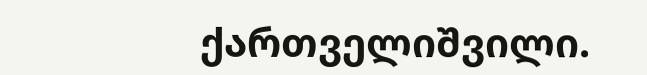ქართველიშვილი.